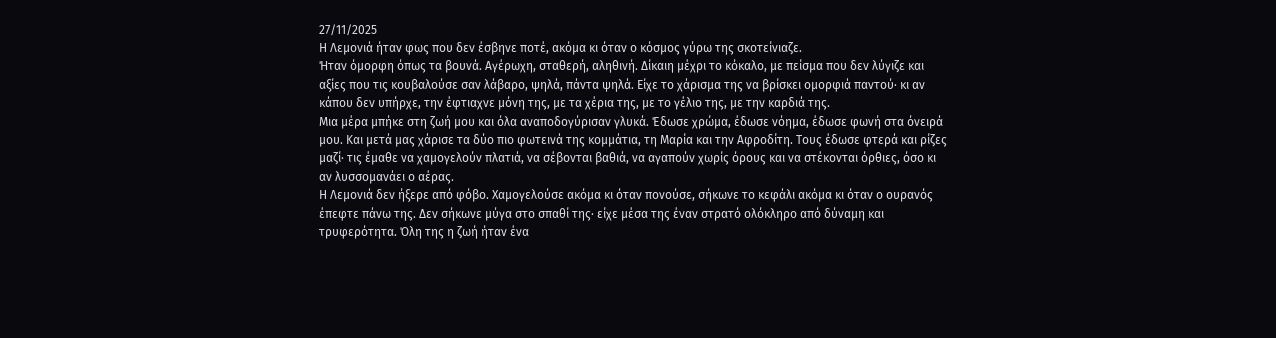27/11/2025
Η Λεμονιά ήταν φως που δεν έσβηνε ποτέ, ακόμα κι όταν ο κόσμος γύρω της σκοτείνιαζε.
Ήταν όμορφη όπως τα βουνά. Αγέρωχη, σταθερή, αληθινή. Δίκαιη μέχρι το κόκαλο, με πείσμα που δεν λύγιζε και αξίες που τις κουβαλούσε σαν λάβαρο, ψηλά, πάντα ψηλά. Είχε το χάρισμα της να βρίσκει ομορφιά παντού· κι αν κάπου δεν υπήρχε, την έφτιαχνε μόνη της, με τα χέρια της, με το γέλιο της, με την καρδιά της.
Μια μέρα μπήκε στη ζωή μου και όλα αναποδογύρισαν γλυκά. Έδωσε χρώμα, έδωσε νόημα, έδωσε φωνή στα όνειρά μου. Και μετά μας χάρισε τα δύο πιο φωτεινά της κομμάτια, τη Μαρία και την Αφροδίτη. Τους έδωσε φτερά και ρίζες μαζί· τις έμαθε να χαμογελούν πλατιά, να σέβονται βαθιά, να αγαπούν χωρίς όρους και να στέκονται όρθιες, όσο κι αν λυσσομανάει ο αέρας.
Η Λεμονιά δεν ήξερε από φόβο. Χαμογελούσε ακόμα κι όταν πονούσε, σήκωνε το κεφάλι ακόμα κι όταν ο ουρανός έπεφτε πάνω της. Δεν σήκωνε μύγα στο σπαθί της· είχε μέσα της έναν στρατό ολόκληρο από δύναμη και τρυφερότητα. Όλη της η ζωή ήταν ένα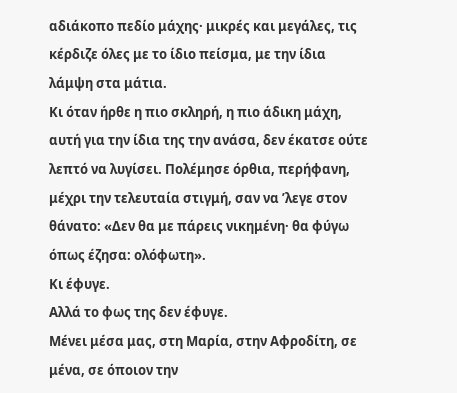αδιάκοπο πεδίο μάχης· μικρές και μεγάλες, τις κέρδιζε όλες με το ίδιο πείσμα, με την ίδια λάμψη στα μάτια.
Κι όταν ήρθε η πιο σκληρή, η πιο άδικη μάχη, αυτή για την ίδια της την ανάσα, δεν έκατσε ούτε λεπτό να λυγίσει. Πολέμησε όρθια, περήφανη, μέχρι την τελευταία στιγμή, σαν να ’λεγε στον θάνατο: «Δεν θα με πάρεις νικημένη· θα φύγω όπως έζησα: ολόφωτη».
Κι έφυγε.
Αλλά το φως της δεν έφυγε.
Μένει μέσα μας, στη Μαρία, στην Αφροδίτη, σε μένα, σε όποιον την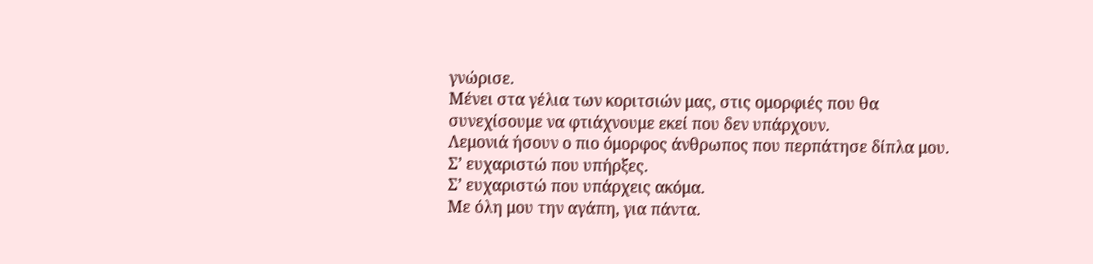γνώρισε.
Μένει στα γέλια των κοριτσιών μας, στις ομορφιές που θα συνεχίσουμε να φτιάχνουμε εκεί που δεν υπάρχουν.
Λεμονιά ήσουν ο πιο όμορφος άνθρωπος που περπάτησε δίπλα μου.
Σ’ ευχαριστώ που υπήρξες.
Σ’ ευχαριστώ που υπάρχεις ακόμα.
Με όλη μου την αγάπη, για πάντα.